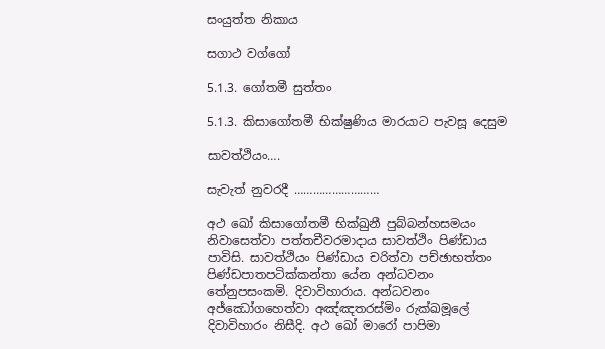සංයුත්ත නිකාය

සගාථ වග්ගෝ

5.1.3. ගෝතමී සුත්තං

5.1.3. කිසාගෝතමී භික්ෂුණිය මාරයාට පැවසූ දෙසුම

සාවත්ථියං….

සැවැත් නුවරදී ………………………

අථ ඛෝ කිසාගෝතමී භික්ඛුනී පුබ්බන්හසමයං නිවාසෙත්‌වා පත්‌තචීවරමාදාය සාවත්‌ථිං පිණ්‌ඩාය පාවිසි. සාවත්‌ථියං පිණ්‌ඩාය චරිත්‌වා පච්‌ඡාභත්‌තං පිණ්‌ඩපාතපටික්‌කන්‌තා යේන අන්‌ධවනං තේනුපසංකමි. දිවාවිහාරාය. අන්‌ධවනං අජ්‌ඣෝගහෙත්‌වා අඤ්‌ඤතරස්‌මිං රුක්‌ඛමූලේ දිවාවිහාරං නිසීදි. අථ ඛෝ මාරෝ පාපිමා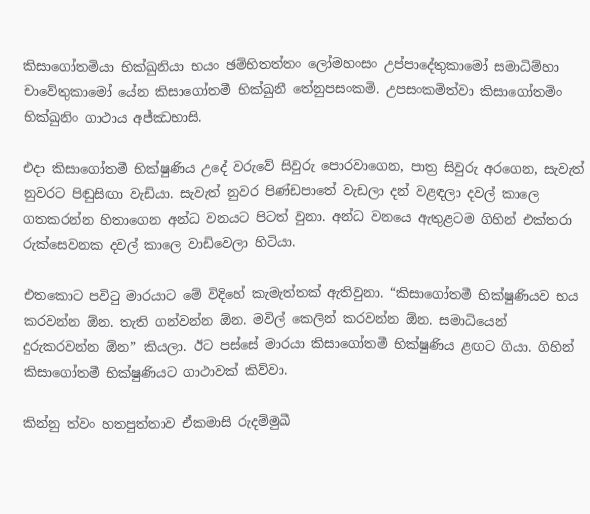කිසාගෝතමියා භික්‌ඛුනියා භයං ඡම්‌භිතත්‌තං ලෝමහංසං උප්‌පාදේතුකාමෝ සමාධිම්‌හා චාවේතුකාමෝ යේන කිසාගෝතමී භික්ඛුනී තේනුපසංකමි. උපසංකමිත්‌වා කිසාගෝතමිං භික්‌ඛුනිං ගාථාය අජ්‌ඣභාසි.

එදා කිසාගෝතමී භික්ෂුණිය උදේ වරුවේ සිවුරු පොරවාගෙන, පාත්‍ර සිවුරු අරගෙන, සැවැත් නුවරට පිඬුසිඟා වැඩියා. සැවැත් නුවර පිණ්ඩපාතේ වැඩලා දන් වළඳලා දවල් කාලෙ ගතකරන්න හිතාගෙන අන්ධ වනයට පිටත් වුනා. අන්ධ වනයෙ ඇතුළටම ගිහින් එක්තරා රුක්සෙවනක දවල් කාලෙ වාඩිවෙලා හිටියා.

එතකොට පවිටු මාරයාට මේ විදිහේ කැමැත්තක් ඇතිවුනා. “කිසාගෝතමී භික්ෂුණියව භය කරවන්න ඕන. තැති ගන්වන්න ඕන. මවිල් කෙලින් කරවන්න ඕන. සමාධියෙන් දුරුකරවන්න ඕන” කියලා. ඊට පස්සේ මාරයා කිසාගෝතමී භික්ෂුණිය ළඟට ගියා. ගිහින් කිසාගෝතමී භික්ෂුණියට ගාථාවක් කිව්වා.

කින්නු ත්‌වං හතපුත්‌තාව ඒකමාසි රුදම්‌මුඛී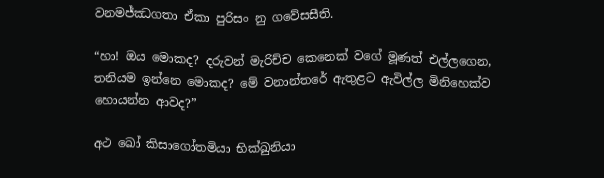වනමජ්‌ඣගතා ඒකා පුරිසං නු ගවේසසීති.

“හා! ඔය මොකද? දරුවන් මැරිච්ච කෙනෙක් වගේ මූණත් එල්ලගෙන, තනියම ඉන්නෙ මොකද? මේ වනාන්තරේ ඇතුළට ඇවිල්ල මිනිහෙක්ව හොයන්න ආවද?”

අථ ඛෝ කිසාගෝතමියා භික්‌ඛුනියා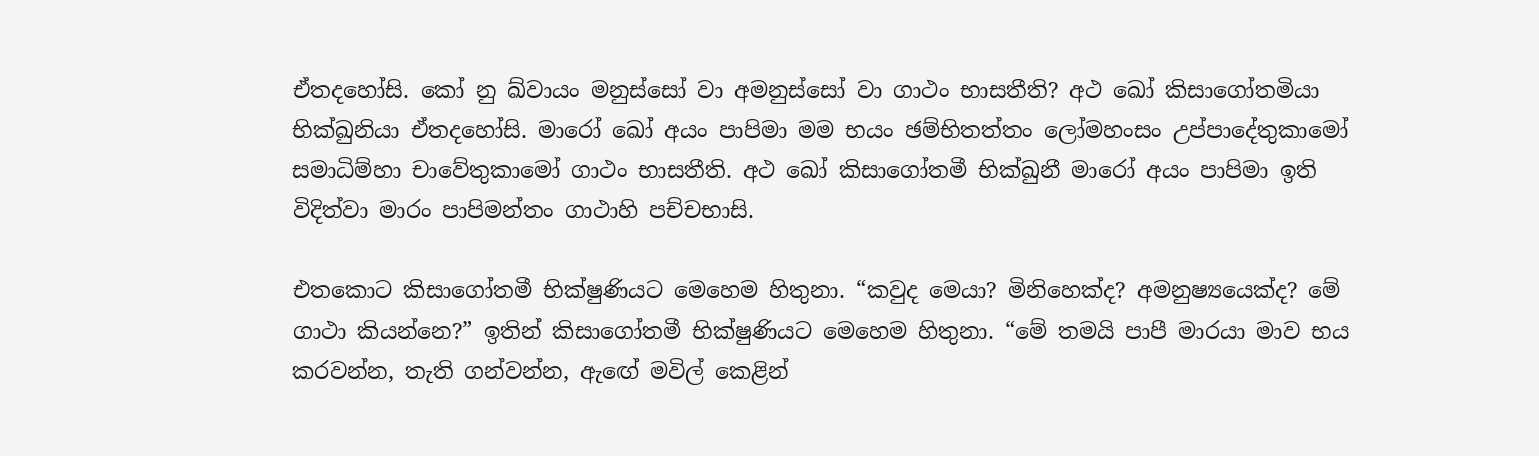ඒතදහෝසි. කෝ නු ඛ්‌වායං මනුස්‌සෝ වා අමනුස්‌සෝ වා ගාථං භාසතීති? අථ ඛෝ කිසාගෝතමියා භික්‌ඛුනියා ඒතදහෝසි. මාරෝ ඛෝ අයං පාපිමා මම භයං ඡම්‌භිතත්‌තං ලෝමහංසං උප්‌පාදේතුකාමෝ සමාධිම්‌හා චාවේතුකාමෝ ගාථං භාසතීති. අථ ඛෝ කිසාගෝතමී භික්ඛුනී මාරෝ අයං පාපිමා ඉති විදිත්‌වා මාරං පාපිමන්‌තං ගාථාහි පච්‌චභාසි.

එතකොට කිසාගෝතමී භික්ෂුණියට මෙහෙම හිතුනා. “කවුද මෙයා? මිනිහෙක්ද? අමනුෂ්‍යයෙක්ද? මේ ගාථා කියන්නෙ?” ඉතින් කිසාගෝතමී භික්ෂුණියට මෙහෙම හිතුනා. “මේ තමයි පාපී මාරයා මාව භය කරවන්න, තැති ගන්වන්න, ඇඟේ මවිල් කෙළින්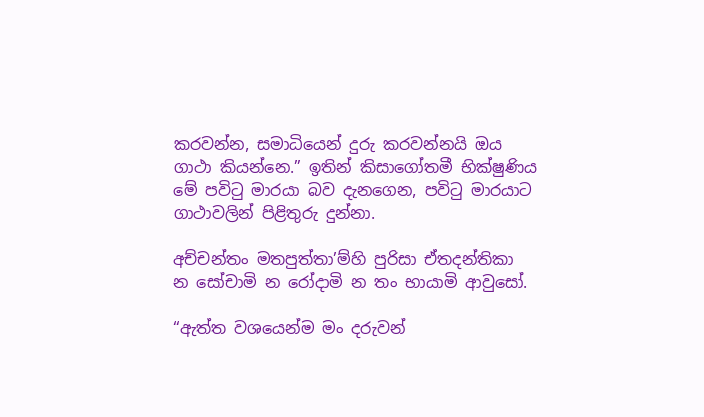කරවන්න, සමාධියෙන් දුරු කරවන්නයි ඔය ගාථා කියන්නෙ.” ඉතින් කිසාගෝතමී භික්ෂුණිය මේ පවිටු මාරයා බව දැනගෙන, පවිටු මාරයාට ගාථාවලින් පිළිතුරු දුන්නා.

අච්‌චන්‌තං මතපුත්‌තා’ම්‌හි පුරිසා ඒතදන්‌තිකා
න සෝචාමි න රෝදාමි න තං භායාමි ආවුසෝ.

“ඇත්ත වශයෙන්ම මං දරුවන්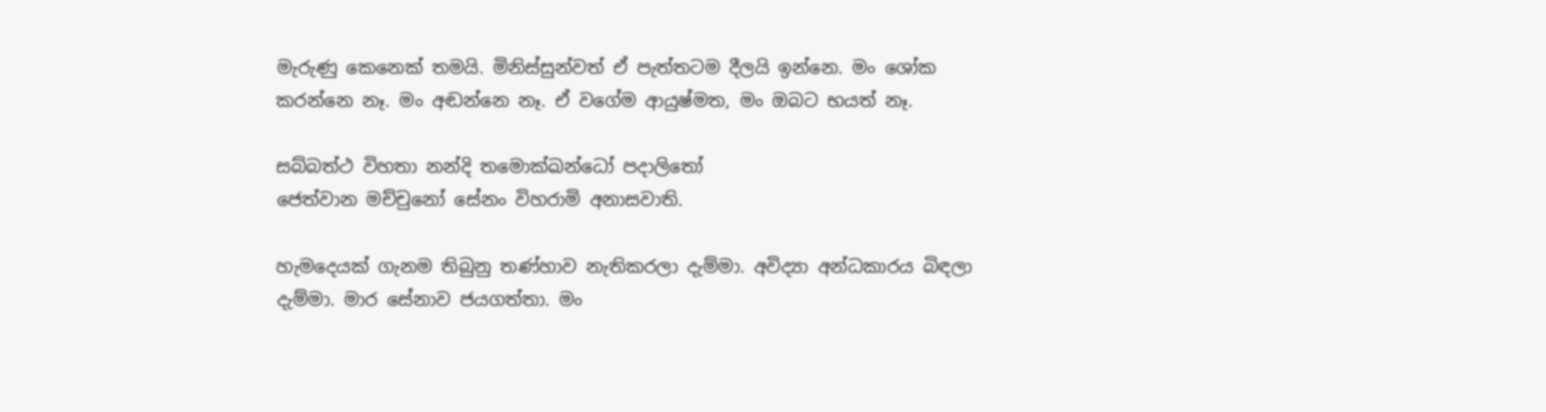මැරුණු කෙනෙක් තමයි. මිනිස්සුන්වත් ඒ පැත්තටම දීලයි ඉන්නෙ. මං ශෝක කරන්නෙ නෑ. මං අඬන්නෙ නෑ. ඒ වගේම ආයුෂ්මත, මං ඔබට භයත් නෑ.

සබ්‌බත්‌ථ විහතා නන්‌දි තමොක්‌ඛන්‌ධෝ පදාලිතෝ
ජෙත්‌වාන මච්‌චුනෝ සේනං විහරාමි අනාසවාති.

හැමදෙයක් ගැනම තිබුනු තණ්හාව නැතිකරලා දැම්මා. අවිද්‍යා අන්ධකාරය බිඳලා දැම්මා. මාර සේනාව ජයගත්තා. මං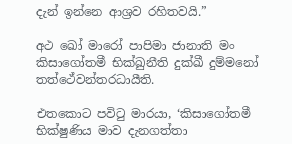දැන් ඉන්නෙ ආශ්‍රව රහිතවයි.”

අථ ඛෝ මාරෝ පාපිමා ජානාති මං කිසාගෝතමී භික්‌ඛුනීති දුක්‌ඛී දුම්‌මනෝ තත්ථේවන්‌තරධායීති.

එතකොට පවිටු මාරයා, ‘කිසාගෝතමී භික්ෂුණිය මාව දැනගත්තා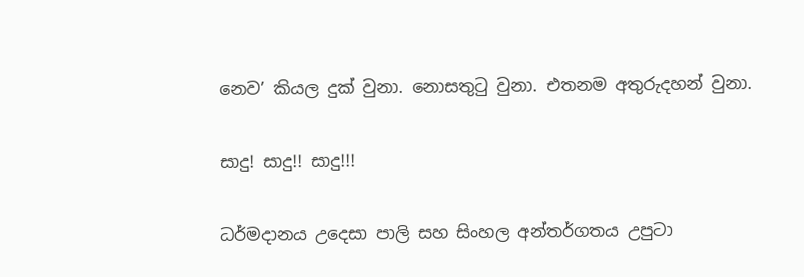නෙව’ කියල දුක් වුනා. නොසතුටු වුනා. එතනම අතුරුදහන් වුනා.

සාදු! සාදු!! සාදු!!!

ධර්මදානය උදෙසා පාලි සහ සිංහල අන්තර්ගතය උපුටා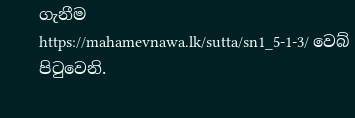ගැනීම https://mahamevnawa.lk/sutta/sn1_5-1-3/ වෙබ් පිටුවෙනි.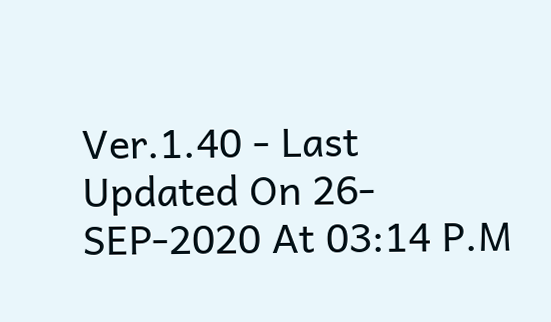Ver.1.40 - Last Updated On 26-SEP-2020 At 03:14 P.M